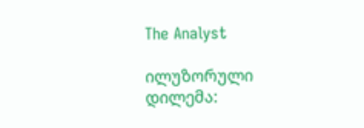The Analyst

ილუზორული დილემა: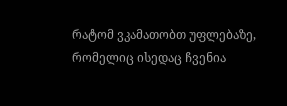რატომ ვკამათობთ უფლებაზე, რომელიც ისედაც ჩვენია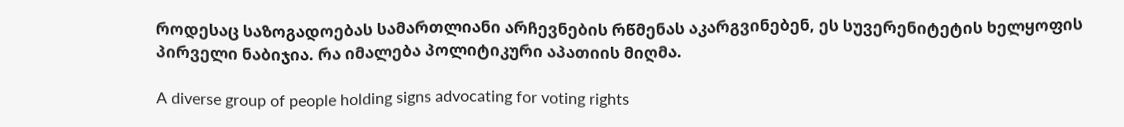როდესაც საზოგადოებას სამართლიანი არჩევნების რწმენას აკარგვინებენ, ეს სუვერენიტეტის ხელყოფის პირველი ნაბიჯია. რა იმალება პოლიტიკური აპათიის მიღმა.

A diverse group of people holding signs advocating for voting rights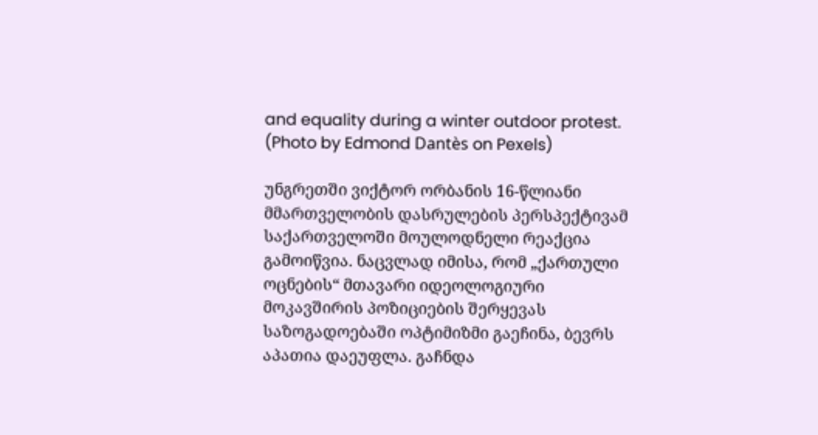and equality during a winter outdoor protest. (Photo by Edmond Dantès on Pexels)

უნგრეთში ვიქტორ ორბანის 16-წლიანი მმართველობის დასრულების პერსპექტივამ საქართველოში მოულოდნელი რეაქცია გამოიწვია. ნაცვლად იმისა, რომ „ქართული ოცნების“ მთავარი იდეოლოგიური მოკავშირის პოზიციების შერყევას საზოგადოებაში ოპტიმიზმი გაეჩინა, ბევრს აპათია დაეუფლა. გაჩნდა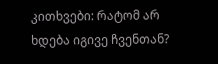კითხვები: რატომ არ ხდება იგივე ჩვენთან?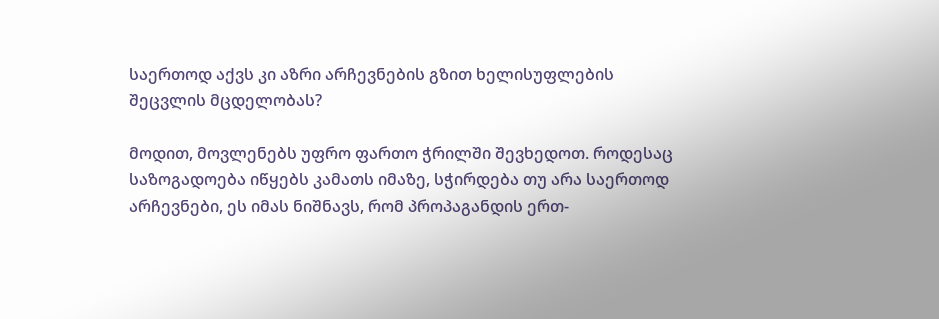საერთოდ აქვს კი აზრი არჩევნების გზით ხელისუფლების შეცვლის მცდელობას?

მოდით, მოვლენებს უფრო ფართო ჭრილში შევხედოთ. როდესაც საზოგადოება იწყებს კამათს იმაზე, სჭირდება თუ არა საერთოდ არჩევნები, ეს იმას ნიშნავს, რომ პროპაგანდის ერთ-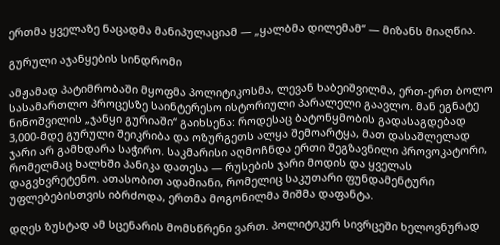ერთმა ყველაზე ნაცადმა მანიპულაციამ — „ყალბმა დილემამ“ — მიზანს მიაღწია.

გურული აჯანყების სინდრომი

ამჟამად პატიმრობაში მყოფმა პოლიტიკოსმა, ლევან ხაბეიშვილმა, ერთ-ერთ ბოლო სასამართლო პროცესზე საინტერესო ისტორიული პარალელი გაავლო. მან ეგნატე ნინოშვილის „ჯანყი გურიაში“ გაიხსენა: როდესაც ბატონყმობის გადასაგდებად 3,000-მდე გურული შეიკრიბა და ოზურგეთს ალყა შემოარტყა, მათ დასაშლელად ჯარი არ გამხდარა საჭირო. საკმარისი აღმოჩნდა ერთი შეგზავნილი პროვოკატორი, რომელმაც ხალხში პანიკა დათესა — რუსების ჯარი მოდის და ყველას დაგვხვრეტენო. ათასობით ადამიანი, რომელიც საკუთარი ფუნდამენტური უფლებებისთვის იბრძოდა, ერთმა მოგონილმა შიშმა დაფანტა.

დღეს ზუსტად ამ სცენარის მომსწრენი ვართ. პოლიტიკურ სივრცეში ხელოვნურად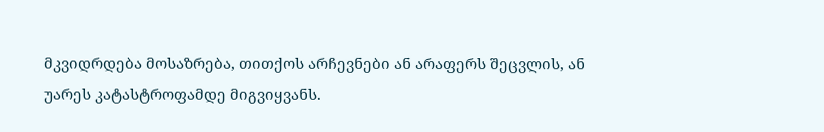მკვიდრდება მოსაზრება, თითქოს არჩევნები ან არაფერს შეცვლის, ან უარეს კატასტროფამდე მიგვიყვანს.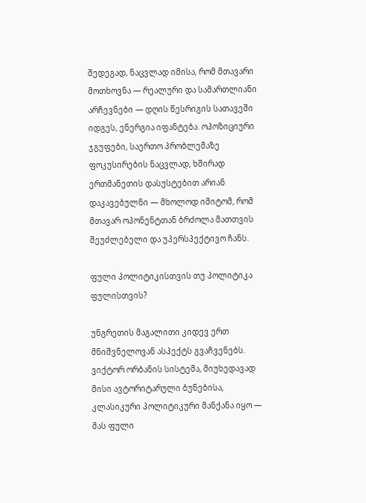შედეგად, ნაცვლად იმისა, რომ მთავარი მოთხოვნა — რეალური და სამართლიანი არჩევნები — დღის წესრიგის სათავეში იდგეს, ენერგია იფანტება. ოპოზიციური ჯგუფები, საერთო პრობლემაზე ფოკუსირების ნაცვლად, ხშირად ერთმანეთის დასუსტებით არიან დაკავებულნი — მხოლოდ იმიტომ, რომ მთავარ ოპონენტთან ბრძოლა მათთვის შეუძლებელი და უპერსპექტივო ჩანს.

ფული პოლიტიკისთვის თუ პოლიტიკა ფულისთვის?

უნგრეთის მაგალითი კიდევ ერთ მნიშვნელოვან ასპექტს გვაჩვენებს. ვიქტორ ორბანის სისტემა, მიუხედავად მისი ავტორიტარული ბუნებისა, კლასიკური პოლიტიკური მანქანა იყო — მას ფული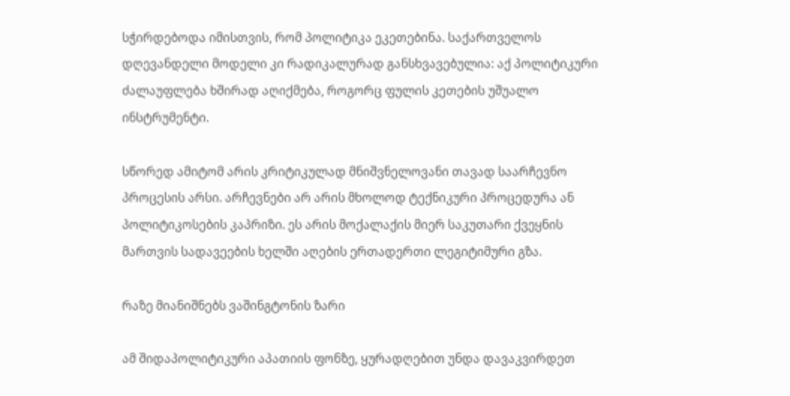სჭირდებოდა იმისთვის, რომ პოლიტიკა ეკეთებინა. საქართველოს დღევანდელი მოდელი კი რადიკალურად განსხვავებულია: აქ პოლიტიკური ძალაუფლება ხშირად აღიქმება, როგორც ფულის კეთების უშუალო ინსტრუმენტი.

სწორედ ამიტომ არის კრიტიკულად მნიშვნელოვანი თავად საარჩევნო პროცესის არსი. არჩევნები არ არის მხოლოდ ტექნიკური პროცედურა ან პოლიტიკოსების კაპრიზი. ეს არის მოქალაქის მიერ საკუთარი ქვეყნის მართვის სადავეების ხელში აღების ერთადერთი ლეგიტიმური გზა.

რაზე მიანიშნებს ვაშინგტონის ზარი

ამ შიდაპოლიტიკური აპათიის ფონზე, ყურადღებით უნდა დავაკვირდეთ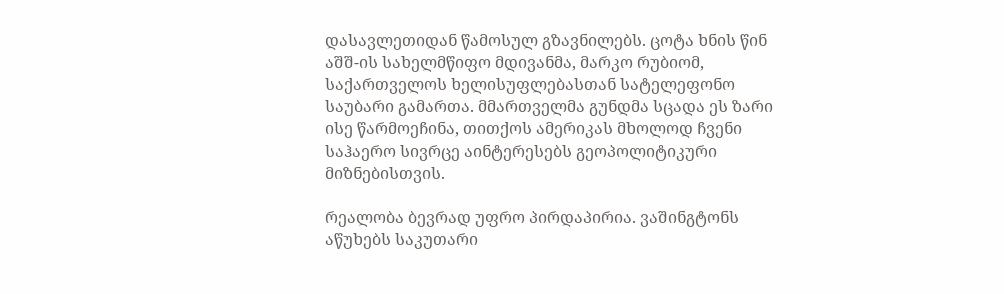დასავლეთიდან წამოსულ გზავნილებს. ცოტა ხნის წინ აშშ-ის სახელმწიფო მდივანმა, მარკო რუბიომ, საქართველოს ხელისუფლებასთან სატელეფონო საუბარი გამართა. მმართველმა გუნდმა სცადა ეს ზარი ისე წარმოეჩინა, თითქოს ამერიკას მხოლოდ ჩვენი საჰაერო სივრცე აინტერესებს გეოპოლიტიკური მიზნებისთვის.

რეალობა ბევრად უფრო პირდაპირია. ვაშინგტონს აწუხებს საკუთარი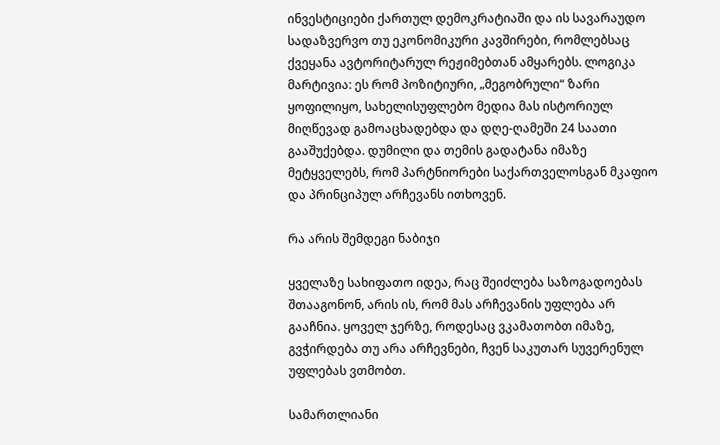ინვესტიციები ქართულ დემოკრატიაში და ის სავარაუდო სადაზვერვო თუ ეკონომიკური კავშირები, რომლებსაც ქვეყანა ავტორიტარულ რეჟიმებთან ამყარებს. ლოგიკა მარტივია: ეს რომ პოზიტიური, „მეგობრული“ ზარი ყოფილიყო, სახელისუფლებო მედია მას ისტორიულ მიღწევად გამოაცხადებდა და დღე-ღამეში 24 საათი გააშუქებდა. დუმილი და თემის გადატანა იმაზე მეტყველებს, რომ პარტნიორები საქართველოსგან მკაფიო და პრინციპულ არჩევანს ითხოვენ.

რა არის შემდეგი ნაბიჯი

ყველაზე სახიფათო იდეა, რაც შეიძლება საზოგადოებას შთააგონონ, არის ის, რომ მას არჩევანის უფლება არ გააჩნია. ყოველ ჯერზე, როდესაც ვკამათობთ იმაზე, გვჭირდება თუ არა არჩევნები, ჩვენ საკუთარ სუვერენულ უფლებას ვთმობთ.

სამართლიანი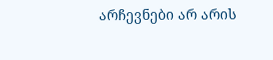არჩევნები არ არის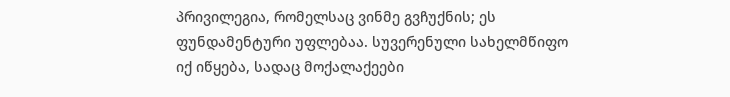პრივილეგია, რომელსაც ვინმე გვჩუქნის; ეს ფუნდამენტური უფლებაა. სუვერენული სახელმწიფო იქ იწყება, სადაც მოქალაქეები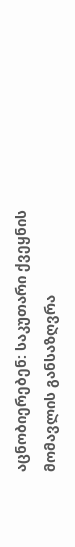აცნობიერებენ: საკუთარი ქვეყნის მომავლის განსაზღვრა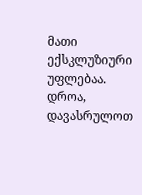მათი ექსკლუზიური უფლებაა. დროა, დავასრულოთ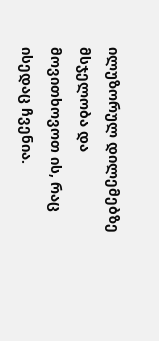ილუზორულ დილემებზე მსჯელობა და მოვითხოვოთ ის, რაც ისედაც ჩვენია.